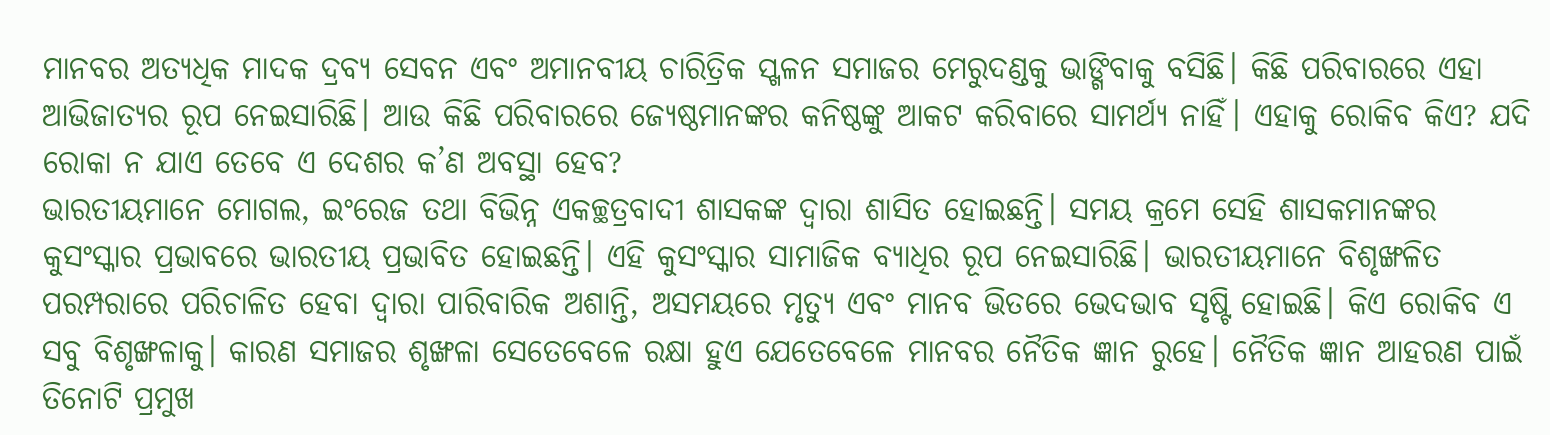ମାନବର ଅତ୍ୟଧିକ ମାଦକ ଦ୍ରବ୍ୟ ସେବନ ଏବଂ ଅମାନବୀୟ ଚାରିତ୍ରିକ ସ୍ଖଳନ ସମାଜର ମେରୁଦଣ୍ଡକୁ ଭାଙ୍ଗିବାକୁ ବସିଛି। କିଛି ପରିବାରରେ ଏହା ଆଭିଜାତ୍ୟର ରୂପ ନେଇସାରିଛି। ଆଉ କିଛି ପରିବାରରେ ଜ୍ୟେଷ୍ଠମାନଙ୍କର କନିଷ୍ଠଙ୍କୁ ଆକଟ କରିବାରେ ସାମର୍ଥ୍ୟ ନାହିଁ। ଏହାକୁ ରୋକିବ କିଏ? ଯଦି ରୋକା ନ ଯାଏ ତେବେ ଏ ଦେଶର କ’ଣ ଅବସ୍ଥା ହେବ?
ଭାରତୀୟମାନେ ମୋଗଲ, ଇଂରେଜ ତଥା ବିଭିନ୍ନ ଏକଚ୍ଛତ୍ରବାଦୀ ଶାସକଙ୍କ ଦ୍ୱାରା ଶାସିତ ହୋଇଛନ୍ତି। ସମୟ କ୍ରମେ ସେହି ଶାସକମାନଙ୍କର କୁସଂସ୍କାର ପ୍ରଭାବରେ ଭାରତୀୟ ପ୍ରଭାବିତ ହୋଇଛନ୍ତି। ଏହି କୁସଂସ୍କାର ସାମାଜିକ ବ୍ୟାଧିର ରୂପ ନେଇସାରିଛି। ଭାରତୀୟମାନେ ବିଶୃଙ୍ଖଳିତ ପରମ୍ପରାରେ ପରିଚାଳିତ ହେବା ଦ୍ୱାରା ପାରିବାରିକ ଅଶାନ୍ତି, ଅସମୟରେ ମୃତ୍ୟୁ ଏବଂ ମାନବ ଭିତରେ ଭେଦଭାବ ସୃଷ୍ଟି ହୋଇଛି। କିଏ ରୋକିବ ଏ ସବୁ ବିଶୃଙ୍ଖଳାକୁ। କାରଣ ସମାଜର ଶୃଙ୍ଖଳା ସେତେବେଳେ ରକ୍ଷା ହୁଏ ଯେତେବେଳେ ମାନବର ନୈତିକ ଜ୍ଞାନ ରୁହେ। ନୈତିକ ଜ୍ଞାନ ଆହରଣ ପାଇଁ ତିନୋଟି ପ୍ରମୁଖ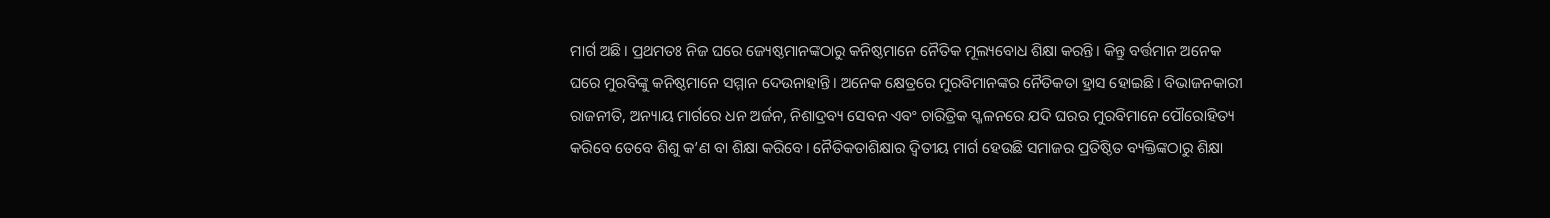ମାର୍ଗ ଅଛି। ପ୍ରଥମତଃ ନିଜ ଘରେ ଜ୍ୟେଷ୍ଠମାନଙ୍କଠାରୁ କନିଷ୍ଠମାନେ ନୈତିକ ମୂଲ୍ୟବୋଧ ଶିକ୍ଷା କରନ୍ତି। କିନ୍ତୁ ବର୍ତ୍ତମାନ ଅନେକ ଘରେ ମୁରବିଙ୍କୁ କନିଷ୍ଠମାନେ ସମ୍ମାନ ଦେଉନାହାନ୍ତି। ଅନେକ କ୍ଷେତ୍ରରେ ମୁରବିମାନଙ୍କର ନୈତିକତା ହ୍ରାସ ହୋଇଛି। ବିଭାଜନକାରୀ ରାଜନୀତି, ଅନ୍ୟାୟ ମାର୍ଗରେ ଧନ ଅର୍ଜନ, ନିଶାଦ୍ରବ୍ୟ ସେବନ ଏବଂ ଚାରିତ୍ରିକ ସ୍ଖଳନରେ ଯଦି ଘରର ମୁରବିମାନେ ପୌରୋହିତ୍ୟ କରିବେ ତେବେ ଶିଶୁ କ’ଣ ବା ଶିକ୍ଷା କରିବେ। ନୈତିକତାଶିକ୍ଷାର ଦ୍ୱିତୀୟ ମାର୍ଗ ହେଉଛି ସମାଜର ପ୍ରତିଷ୍ଠିତ ବ୍ୟକ୍ତିଙ୍କଠାରୁ ଶିକ୍ଷା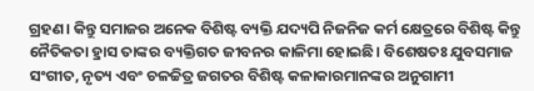ଗ୍ରହଣ। କିନ୍ତୁ ସମାଜର ଅନେକ ବିଶିଷ୍ଟ ବ୍ୟକ୍ତି ଯଦ୍ୟପି ନିଜନିଜ କର୍ମ କ୍ଷେତ୍ରରେ ବିଶିଷ୍ଟ କିନ୍ତୁ ନୈତିକତା ହ୍ରାସ ତାଙ୍କର ବ୍ୟକ୍ତିଗତ ଜୀବନର କାଳିମା ହୋଇଛି। ବିଶେଷତଃ ଯୁବସମାଜ ସଂଗୀତ, ନୃତ୍ୟ ଏବଂ ଚଳଚ୍ଚିତ୍ର ଜଗତର ବିଶିଷ୍ଟ କଳାକାରମାନଙ୍କର ଅନୁଗାମୀ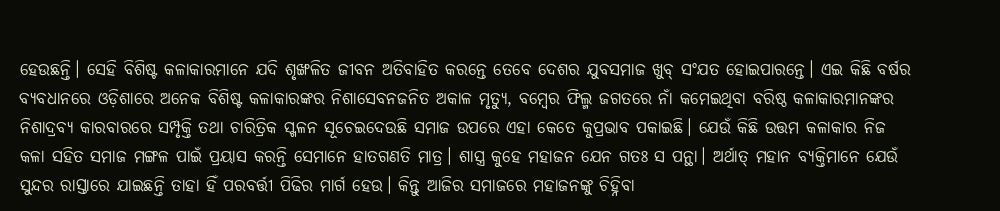ହେଉଛନ୍ତି। ସେହି ବିଶିଷ୍ଟ କଳାକାରମାନେ ଯଦି ଶୃଙ୍ଖଳିତ ଜୀବନ ଅତିବାହିତ କରନ୍ତେ ତେବେ ଦେଶର ଯୁବସମାଜ ଖୁବ୍ ସଂଯତ ହୋଇପାରନ୍ତେ। ଏଇ କିଛି ବର୍ଷର ବ୍ୟବଧାନରେ ଓଡ଼ିଶାରେ ଅନେକ ବିଶିଷ୍ଟ କଳାକାରଙ୍କର ନିଶାସେବନଜନିତ ଅକାଳ ମୃତ୍ୟୁ, ବମ୍ବେର ଫିଲ୍ମ ଜଗତରେ ନାଁ କମେଇଥିବା ବରିଷ୍ଠ କଳାକାରମାନଙ୍କର ନିଶାଦ୍ରବ୍ୟ କାରବାରରେ ସମ୍ପୃକ୍ତି ତଥା ଚାରିତ୍ରିକ ସ୍ଖଳନ ସୂଚେଇଦେଉଛି ସମାଜ ଉପରେ ଏହା କେତେ କୁପ୍ରଭାବ ପକାଇଛି। ଯେଉଁ କିଛି ଉତ୍ତମ କଳାକାର ନିଜ କଳା ସହିତ ସମାଜ ମଙ୍ଗଳ ପାଇଁ ପ୍ରୟାସ କରନ୍ତି ସେମାନେ ହାତଗଣତି ମାତ୍ର। ଶାସ୍ତ୍ର କୁହେ ମହାଜନ ଯେନ ଗତଃ ସ ପନ୍ଥା। ଅର୍ଥାତ୍ ମହାନ ବ୍ୟକ୍ତିମାନେ ଯେଉଁ ସୁନ୍ଦର ରାସ୍ତାରେ ଯାଇଛନ୍ତି ତାହା ହିଁ ପରବର୍ତ୍ତୀ ପିଢିର ମାର୍ଗ ହେଉ। କିନ୍ତୁ ଆଜିର ସମାଜରେ ମହାଜନଙ୍କୁ ଚିହ୍ନିବା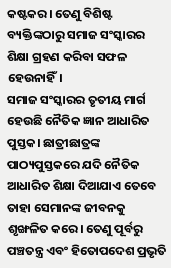କଷ୍ଟକର। ତେଣୁ ବିଶିଷ୍ଟ ବ୍ୟକ୍ତିଙ୍କଠାରୁ ସମାଜ ସଂସ୍କାରର ଶିକ୍ଷା ଗ୍ରହଣ କରିବା ସଫଳ ହେଉନାହିଁ।
ସମାଜ ସଂସ୍କାରର ତୃତୀୟ ମାର୍ଗ ହେଉଛି ନୈତିକ ଜ୍ଞାନ ଆଧାରିତ ପୁସ୍ତକ। ଛାତ୍ରୀଛାତ୍ରଙ୍କ ପାଠ୍ୟପୁସ୍ତକରେ ଯଦି ନୈତିକ ଆଧାରିତ ଶିକ୍ଷା ଦିଆଯାଏ ତେବେ ତାହା ସେମାନଙ୍କ ଜୀବନକୁ ଶୃଙ୍ଖଳିତ କରେ। ତେଣୁ ପୂର୍ବରୁ ପଞ୍ଚତନ୍ତ୍ର ଏବଂ ହିତୋପଦେଶ ପ୍ରଭୃତି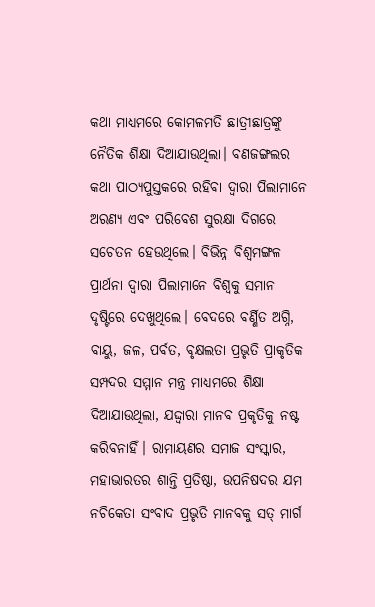କଥା ମାଧ୍ୟମରେ କୋମଳମତି ଛାତ୍ରୀଛାତ୍ରଙ୍କୁ ନୈତିକ ଶିକ୍ଷା ଦିଆଯାଉଥିଲା। ବଣଜଙ୍ଗଲର କଥା ପାଠ୍ୟପୁସ୍ତକରେ ରହିବା ଦ୍ୱାରା ପିଲାମାନେ ଅରଣ୍ୟ ଏବଂ ପରିବେଶ ସୁରକ୍ଷା ଦିଗରେ ସଚେତନ ହେଉଥିଲେ। ବିଭିନ୍ନ ବିଶ୍ୱମଙ୍ଗଳ ପ୍ରାର୍ଥନା ଦ୍ୱାରା ପିଲାମାନେ ବିଶ୍ୱକୁ ସମାନ ଦୃଷ୍ଟିରେ ଦେଖୁଥିଲେ। ବେଦରେ ବର୍ଣ୍ଣିତ ଅଗ୍ନି, ବାୟୁ, ଜଳ, ପର୍ବତ, ବୃକ୍ଷଲତା ପ୍ରଭୃତି ପ୍ରାକୃତିକ ସମ୍ପଦର ସମ୍ମାନ ମନ୍ତ୍ର ମାଧ୍ୟମରେ ଶିକ୍ଷା ଦିଆଯାଉଥିଲା, ଯଦ୍ଦ୍ବାରା ମାନବ ପ୍ରକୃତିକୁ ନଷ୍ଟ କରିବନାହିଁ। ରାମାୟଣର ସମାଜ ସଂସ୍କାର, ମହାଭାରତର ଶାନ୍ତି ପ୍ରତିଷ୍ଠା, ଉପନିଷଦର ଯମ ନଚିକେତା ସଂବାଦ ପ୍ରଭୃତି ମାନବକୁ ସତ୍ ମାର୍ଗ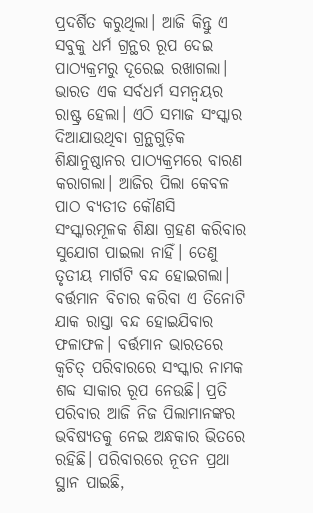ପ୍ରଦର୍ଶିତ କରୁଥିଲା। ଆଜି କିନ୍ତୁ ଏ ସବୁକୁ ଧର୍ମ ଗ୍ରନ୍ଥର ରୂପ ଦେଇ ପାଠ୍ୟକ୍ରମରୁ ଦୂରେଇ ରଖାଗଲା। ଭାରତ ଏକ ସର୍ବଧର୍ମ ସମନ୍ବୟର ରାଷ୍ଟ୍ର ହେଲା। ଏଠି ସମାଜ ସଂସ୍କାର ଦିଆଯାଉଥିବା ଗ୍ରନ୍ଥଗୁଡ଼ିକ ଶିକ୍ଷାନୁଷ୍ଠାନର ପାଠ୍ୟକ୍ରମରେ ବାରଣ କରାଗଲା। ଆଜିର ପିଲା କେବଳ ପାଠ ବ୍ୟତୀତ କୌଣସି ସଂସ୍କାରମୂଳକ ଶିକ୍ଷା ଗ୍ରହଣ କରିବାର ସୁଯୋଗ ପାଇଲା ନାହିଁ। ତେଣୁ ତୃତୀୟ ମାର୍ଗଟି ବନ୍ଦ ହୋଇଗଲା।
ବର୍ତ୍ତମାନ ବିଚାର କରିବା ଏ ତିନୋଟି ଯାକ ରାସ୍ତା ବନ୍ଦ ହୋଇଯିବାର ଫଳାଫଳ। ବର୍ତ୍ତମାନ ଭାରତରେ କ୍ୱଚିତ୍ ପରିବାରରେ ସଂସ୍କାର ନାମକ ଶବ୍ଦ ସାକାର ରୂପ ନେଉଛି। ପ୍ରତି ପରିବାର ଆଜି ନିଜ ପିଲାମାନଙ୍କର ଭବିଷ୍ୟତକୁ ନେଇ ଅନ୍ଧକାର ଭିତରେ ରହିଛି। ପରିବାରରେ ନୂତନ ପ୍ରଥା ସ୍ଥାନ ପାଇଛି,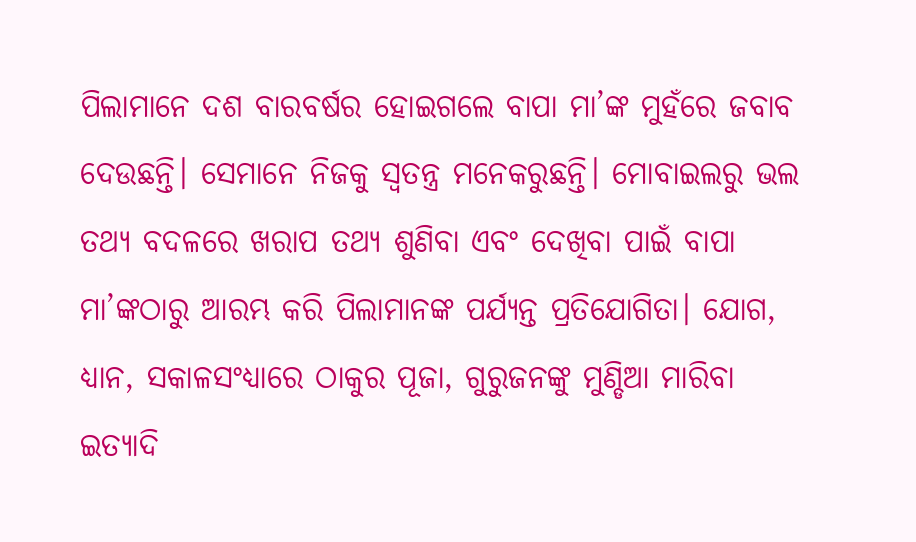ପିଲାମାନେ ଦଶ ବାରବର୍ଷର ହୋଇଗଲେ ବାପା ମା’ଙ୍କ ମୁହଁରେ ଜବାବ ଦେଉଛନ୍ତି। ସେମାନେ ନିଜକୁ ସ୍ବତନ୍ତ୍ର ମନେକରୁଛନ୍ତି। ମୋବାଇଲରୁ ଭଲ ତଥ୍ୟ ବଦଳରେ ଖରାପ ତଥ୍ୟ ଶୁଣିବା ଏବଂ ଦେଖିବା ପାଇଁ ବାପା ମା’ଙ୍କଠାରୁ ଆରମ୍ଭ କରି ପିଲାମାନଙ୍କ ପର୍ଯ୍ୟନ୍ତ ପ୍ରତିଯୋଗିତା। ଯୋଗ, ଧ୍ୟାନ, ସକାଳସଂଧ୍ୟାରେ ଠାକୁର ପୂଜା, ଗୁରୁଜନଙ୍କୁ ମୁଣ୍ଡିଆ ମାରିବା ଇତ୍ୟାଦି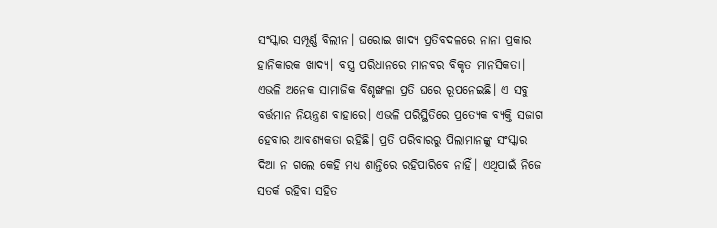ସଂସ୍କାର ସମ୍ପୂର୍ଣ୍ଣ ବିଲୀନ। ଘରୋଇ ଖାଦ୍ୟ ପ୍ରତିବଦଳରେ ନାନା ପ୍ରକାର ହାନିକାରକ ଖାଦ୍ୟ। ବସ୍ତ୍ର ପରିଧାନରେ ମାନବର ବିକୃତ ମାନସିକତା। ଏଭଳି ଅନେକ ସାମାଜିକ ବିଶୃଙ୍ଖଳା ପ୍ରତି ଘରେ ରୂପନେଇଛି। ଏ ସବୁ ବର୍ତ୍ତମାନ ନିୟନ୍ତ୍ରଣ ବାହାରେ। ଏଭଳି ପରିସ୍ଥିତିରେ ପ୍ରତ୍ୟେକ ବ୍ୟକ୍ତି ସଜାଗ ହେବାର ଆବଶ୍ୟକତା ରହିଛି। ପ୍ରତି ପରିବାରରୁ ପିଲାମାନଙ୍କୁ ସଂସ୍କାର ଦିଆ ନ ଗଲେ କେହି ମଧ୍ୟ ଶାନ୍ତିରେ ରହିପାରିବେ ନାହିଁ। ଏଥିପାଇଁ ନିଜେ ସତର୍କ ରହିବା ସହିତ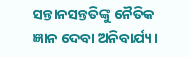ସନ୍ତାନସନ୍ତତିଙ୍କୁ ନୈତିକ ଜ୍ଞାନ ଦେବା ଅନିବାର୍ଯ୍ୟ।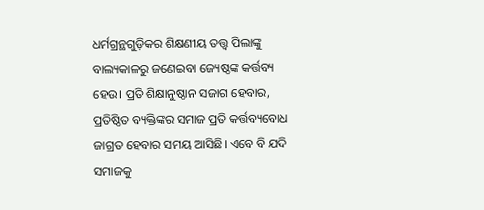ଧର୍ମଗ୍ରନ୍ଥଗୁଡ଼ିକର ଶିକ୍ଷଣୀୟ ତତ୍ତ୍ୱ ପିଲାଙ୍କୁ ବାଲ୍ୟକାଳରୁ ଜଣେଇବା ଜ୍ୟେଷ୍ଠଙ୍କ କର୍ତ୍ତବ୍ୟ ହେଉ। ପ୍ରତି ଶିକ୍ଷାନୁଷ୍ଠାନ ସଜାଗ ହେବାର, ପ୍ରତିଷ୍ଠିତ ବ୍ୟକ୍ତିଙ୍କର ସମାଜ ପ୍ରତି କର୍ତ୍ତବ୍ୟବୋଧ ଜାଗ୍ରତ ହେବାର ସମୟ ଆସିଛି। ଏବେ ବି ଯଦି ସମାଜକୁ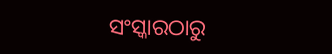ସଂସ୍କାରଠାରୁ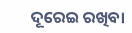ଦୂରେଇ ରଖିବା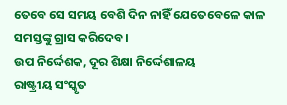ତେବେ ସେ ସମୟ ବେଶି ଦିନ ନାହିଁ ଯେତେବେଳେ କାଳ ସମସ୍ତଙ୍କୁ ଗ୍ରାସ କରିଦେବ।
ଉପ ନିର୍ଦ୍ଦେଶକ, ଦୂର ଶିକ୍ଷା ନିର୍ଦ୍ଦେଶାଳୟ
ରାଷ୍ଟ୍ରୀୟ ସଂସ୍କୃତ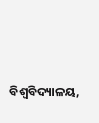ବିଶ୍ୱବିଦ୍ୟାଳୟ,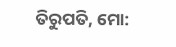ତିରୁପତି, ମୋ: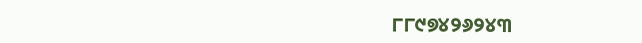୮୮୯୭୪୨୬୨୪୩